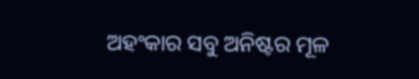ଅହଂକାର ସବୁ ଅନିଷ୍ଟର ମୂଳ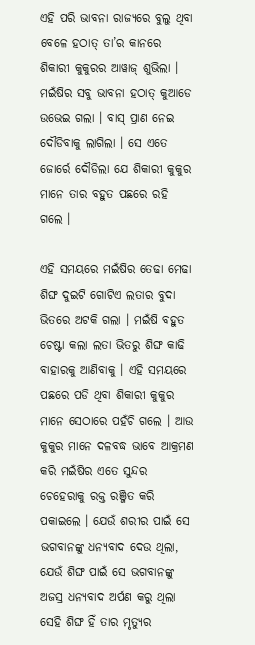ଏହି ପରି ଭାବନା ରାଜ୍ୟରେ ବୁଲୁ ଥିବା ବେଳେ ହଠାତ୍ ତା’ର କାନରେ ଶିକାରୀ କୁକୁରର ଆୱାଜ୍ ଶୁଭିଲା । ମଇଁଷିର ସବୁ ଭାବନା ହଠାତ୍ କୁଆଡେ ଉଭେଇ ଗଲା । ବାସ୍ ପ୍ରାଣ ନେଇ ଦୌଡିବାକୁ ଲାଗିଲା । ସେ ଏତେ ଜୋର୍ରେ ଦୌଡିଲା ଯେ ଶିକାରୀ କୁକୁର ମାନେ ତାର ବହୁତ ପଛରେ ରହି ଗଲେ ।

ଏହି ସମୟରେ ମଇଁଷିର ତେଢା ମେଢା ଶିଙ୍ଘ ଦୁଇଟି ଗୋଟିଏ ଲତାର ବୁଦା ଭିତରେ ଅଟକି ଗଲା । ମଇଁଷି ବହୁତ ଚେଷ୍ଟା କଲା ଲତା ଭିତରୁ ଶିଙ୍ଘ କାଢି ବାହାରକୁ ଆଣିବାକୁ । ଏହି ସମୟରେ ପଛରେ ପଡି ଥିବା ଶିକାରୀ କୁକୁର ମାନେ ସେଠାରେ ପହଁଚି ଗଲେ । ଆଉ କୁକୁର ମାନେ ଦଳବଦ୍ଧ ଭାବେ ଆକ୍ରମଣ କରି ମଇଁଷିର ଏତେ ସୁନ୍ଦର ଚେହେରାକୁ ରକ୍ତ ରଞ୍ଜିତ କରି ପକାଇଲେ । ଯେଉଁ ଶରୀର ପାଇଁ ସେ ଭଗବାନଙ୍କୁ ଧନ୍ୟବାଦ ଦେଉ ଥିଲା, ଯେଉଁ ଶିଙ୍ଘ ପାଇଁ ସେ ଭଗବାନଙ୍କୁ ଅଜସ୍ର ଧନ୍ୟବାଦ ଅର୍ପଣ କରୁ ଥିଲା ସେହି ଶିଙ୍ଘ ହିଁ ତାର ମୃତ୍ୟୁର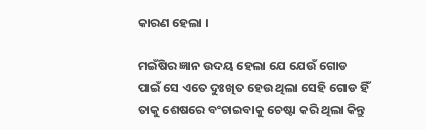କାରଣ ହେଲା ।

ମଇଁଷିର ଜ୍ଞାନ ଉଦୟ ହେଲା ଯେ ଯେଉଁ ଗୋଡ ପାଇଁ ସେ ଏତେ ଦୁଃଖିତ ହେଉ ଥିଲା ସେହି ଗୋଡ ହିଁ ତାକୁ ଶେଷରେ ବଂଚାଇବାକୁ ଚେଷ୍ଟା କରି ଥିଲା କିନ୍ତୁ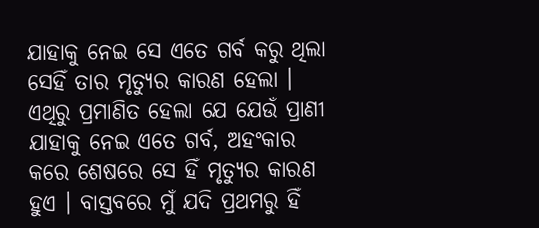ଯାହାକୁ ନେଇ ସେ ଏତେ ଗର୍ବ କରୁ ଥିଲା ସେହିଁ ତାର ମୃତ୍ୟୁର କାରଣ ହେଲା । ଏଥିରୁ ପ୍ରମାଣିତ ହେଲା ଯେ ଯେଉଁ ପ୍ରାଣୀ ଯାହାକୁ ନେଇ ଏତେ ଗର୍ବ, ଅହଂକାର କରେ ଶେଷରେ ସେ ହିଁ ମୃତ୍ୟୁର କାରଣ ହୁଏ । ବାସ୍ତବରେ ମୁଁ ଯଦି ପ୍ରଥମରୁ ହିଁ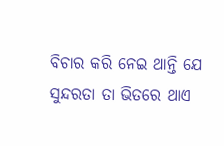ବିଚାର କରି ନେଇ ଥାନ୍ତି ଯେ ସୁନ୍ଦରତା ତା ଭିତରେ ଥାଏ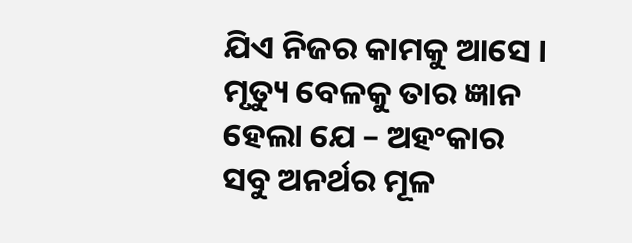ଯିଏ ନିଜର କାମକୁ ଆସେ । ମୃତ୍ୟୁ ବେଳକୁ ତାର ଜ୍ଞାନ ହେଲା ଯେ – ଅହଂକାର ସବୁ ଅନର୍ଥର ମୂଳ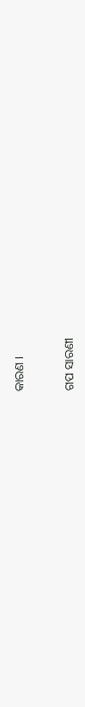କାରଣ ।


ଗପ ସାରଣୀ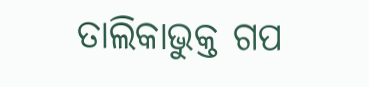ତାଲିକାଭୁକ୍ତ ଗପ